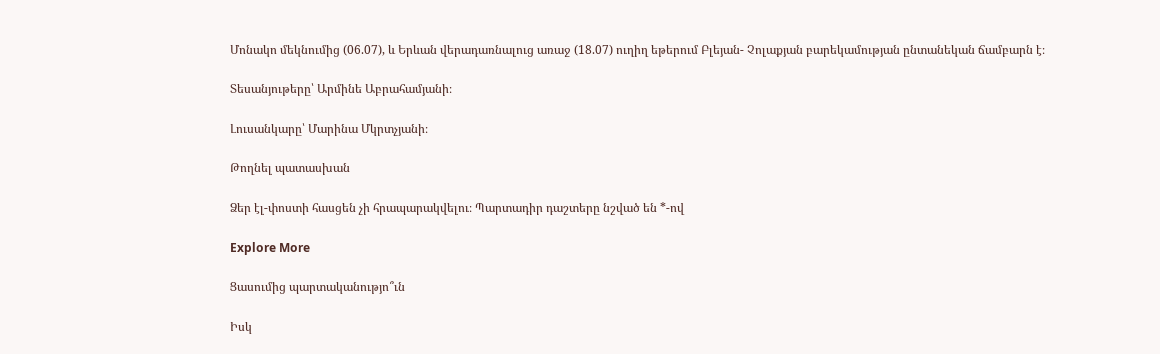Մոնակո մեկնումից (06.07), և Երևան վերադառնալուց առաջ (18.07) ուղիղ եթերում Բլեյան- Չոլաքյան բարեկամության ընտանեկան ճամբարն է։

Տեսանյութերը՝ Արմինե Աբրահամյանի։

Լուսանկարը՝ Մարինա Մկրտչյանի։

Թողնել պատասխան

Ձեր էլ-փոստի հասցեն չի հրապարակվելու։ Պարտադիր դաշտերը նշված են *-ով

Explore More

Ցասումից պարտականությո՞ւն

Իսկ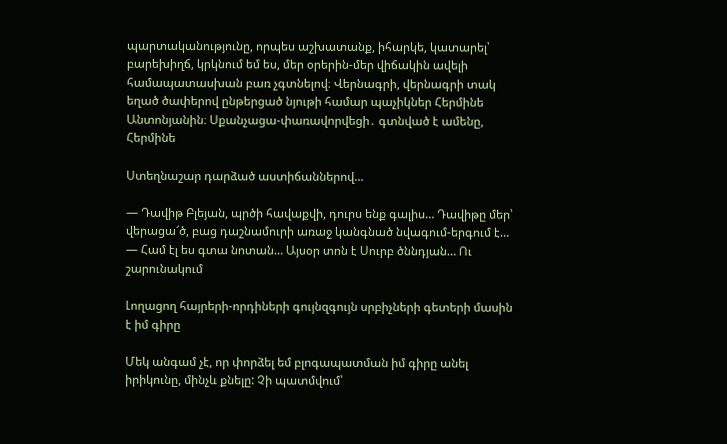պարտականությունը, որպես աշխատանք, իհարկե, կատարել՝ բարեխիղճ, կրկնում եմ ես, մեր օրերին-մեր վիճակին ավելի համապատասխան բառ չգտնելով։ Վերնագրի, վերնագրի տակ եղած ծափերով ընթերցած նյութի համար պաչիկներ Հերմինե Անտոնյանին։ Սքանչացա-փառավորվեցի․ գտնված է ամենը, Հերմինե

Ստեղնաշար դարձած աստիճաններով…

— Դավիթ Բլեյան, պրծի հավաքվի, դուրս ենք գալիս… Դավիթը մեր՝ վերացա՜ծ, բաց դաշնամուրի առաջ կանգնած նվագում-երգում է… — Համ էլ ես գտա նոտան… Այսօր տոն է Սուրբ ծննդյան… Ու շարունակում

Լողացող հայրերի-որդիների գույնզգույն սրբիչների գետերի մասին է իմ գիրը

Մեկ անգամ չէ, որ փորձել եմ բլոգապատման իմ գիրը անել իրիկունը, մինչև քնելը: Չի պատմվում՝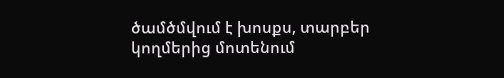ծամծմվում է խոսքս, տարբեր կողմերից մոտենում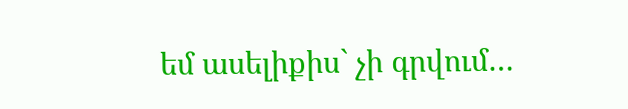եմ ասելիքիս` չի գրվում…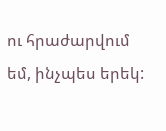ու հրաժարվում եմ, ինչպես երեկ: